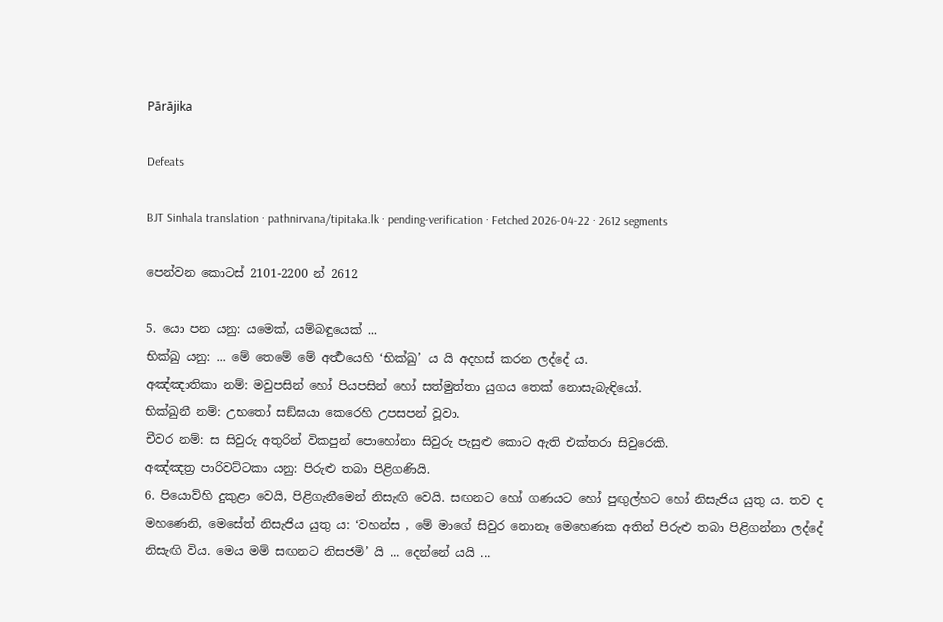Pārājika

Defeats

BJT Sinhala translation · pathnirvana/tipitaka.lk · pending-verification · Fetched 2026-04-22 · 2612 segments

පෙන්වන කොටස් 2101-2200 න් 2612

5. යො පන යනු: යමෙක්, යම්බඳුයෙක් ...
භික්‍ඛු යනු: ... මේ තෙමේ මේ අර්‍ත්‍ථයෙහි ‘භික්‍ඛු’ ය යි අදහස් කරන ලද්දේ ය.
අඤ්ඤාතිකා නම්: මවුපසින් හෝ පියපසින් හෝ සත්මුත්තා යුගය තෙක් නොසැබැඳියෝ.
භික්ඛුනී නම්: උභතෝ සඞ්ඝයා කෙරෙහි උපසපන් වූවා.
චීවර නම්: ස සිවුරු අතුරින් විකපුන් පොහෝනා සිවුරු පැසුළු කොට ඇති එක්තරා සිවුරෙකි.
අඤ්ඤත්‍ර පාරිවට්ටකා යනු: පිරුළු තබා පිළිගණියි.
6. පියොව්හි දුකුළා වෙයි, පිළිගැනීමෙන් නිසැඟි වෙයි. සඟනට හෝ ගණයට හෝ පුඟුල්හට හෝ නිසැජිය යුතු ය. තව ද මහණෙනි, මෙසේත් නිසැජිය යුතු ය: ‘වහන්ස , මේ මාගේ සිවුර නොනෑ මෙහෙණක අතින් පිරුළු තබා පිළිගන්නා ලද්දේ නිසැඟි විය. මෙය මම් සඟනට නිසජමි’ යි ... දෙන්නේ යයි ...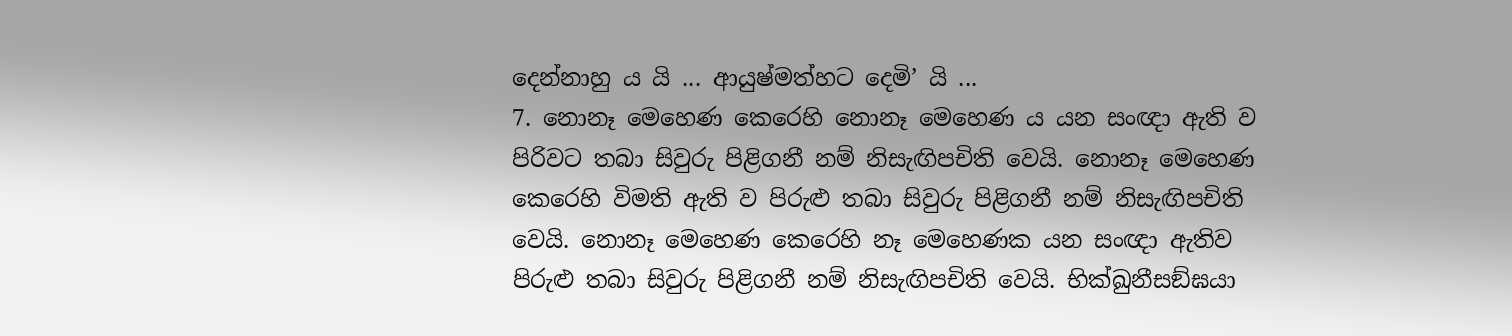දෙන්නාහු ය යි ... ආයුෂ්මත්හට දෙමි’ යි ...
7. නොනෑ මෙහෙණ කෙරෙහි නොනෑ මෙහෙණ ය යන සංඥා ඇති ව පිරිවට තබා සිවුරු පිළිගනී නම් නිසැඟිපචිති වෙයි. නොනෑ මෙහෙණ කෙරෙහි විමති ඇති ව පිරුළු තබා සිවුරු පිළිගනී නම් නිසැඟිපචිති වෙයි. නොනෑ මෙහෙණ කෙරෙහි නෑ මෙහෙණක යන සංඥා ඇතිව පිරුළු තබා සිවුරු පිළිගනී නම් නිසැඟිපචිති වෙයි. භික්‍ඛුනීසඞ්ඝයා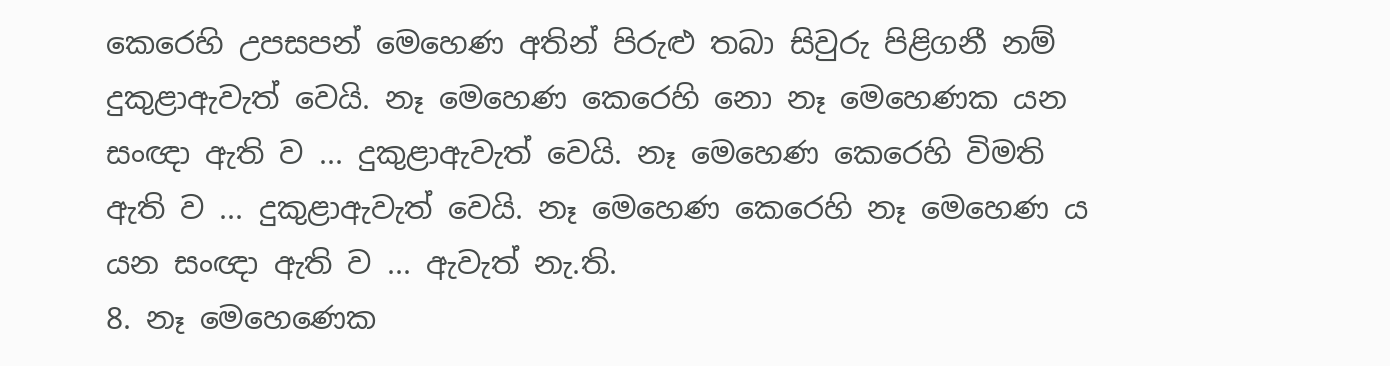කෙරෙහි උපසපන් මෙහෙණ අතින් පිරුළු තබා සිවුරු පිළිගනී නම් දුකුළාඇවැත් වෙයි. නෑ මෙහෙණ කෙරෙහි නො නෑ මෙහෙණක යන සංඥා ඇති ව ... දුකුළාඇවැත් වෙයි. නෑ මෙහෙණ කෙරෙහි විමති ඇති ව ... දුකුළාඇවැත් වෙයි. නෑ මෙහෙණ කෙරෙහි නෑ මෙහෙණ ය යන සංඥා ඇති ව ... ඇවැත් නැ.ති.
8. නෑ මෙහෙණෙක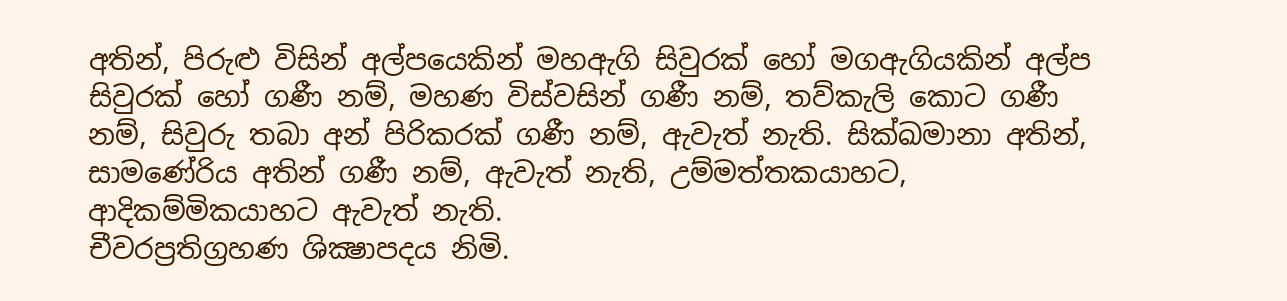අතින්, පිරුළු විසින් අල්පයෙකින් මහඇගි සිවුරක් හෝ මගඇගියකින් අල්ප සිවුරක් හෝ ගණී නම්, මහණ විස්වසින් ගණී නම්, තව්කැලි කොට ගණී නම්, සිවුරු තබා අන් පිරිකරක් ගණී නම්, ඇවැත් නැති. සික්ඛමානා අතින්, සාමණේරිය අතින් ගණී නම්, ඇවැත් නැති, උම්මත්තකයාහට, ආදිකම්මිකයාහට ඇවැත් නැති.
චීවරප්‍රතිග්‍රහණ ශික්‍ෂාපදය නිමි.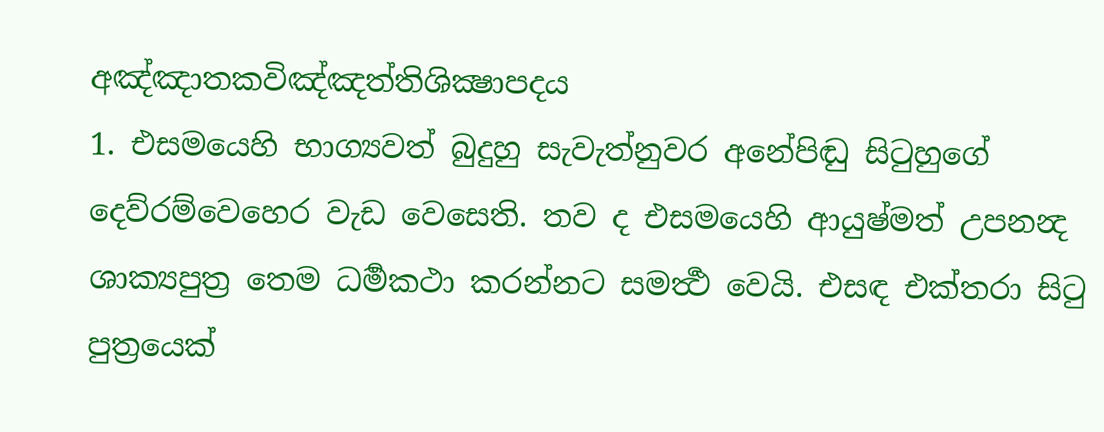අඤ්ඤාතකවිඤ්ඤත්තිශික්‍ෂාපදය
1. එසමයෙහි භාග්‍යවත් බුදුහු සැවැත්නුවර අනේපිඬු සිටුහුගේ දෙව්රම්වෙහෙර වැඩ වෙසෙති. තව ද එසමයෙහි ආයුෂ්මත් උපනන්‍ද ශාක්‍යපුත්‍ර තෙම ධර්‍මකථා කරන්නට සමර්‍ත්‍ථ වෙයි. එසඳ එක්තරා සිටු පුත්‍රයෙක්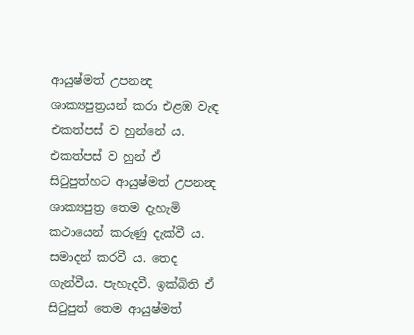ආයුෂ්මත් උපනන්‍ද ශාක්‍යපුත්‍රයන් කරා එළඹ වැඳ එකත්පස් ව හුන්නේ ය. එකත්පස් ව හුන් ඒ සිටුපුත්හට ආයුෂ්මත් උපනන්‍ද ශාක්‍යපුත්‍ර තෙම දැහැමි කථායෙන් කරුණු දැක්වී ය. සමාදන් කරවී ය. තෙද ගැන්වීය. පැහැදවී. ඉක්බිති ඒ සිටුපුත් තෙම ආයුෂ්මත්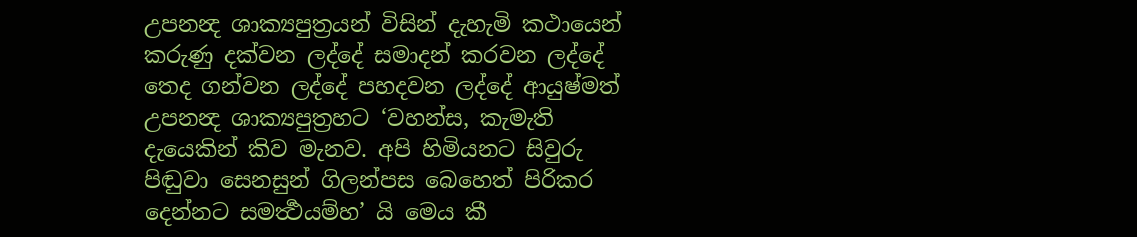උපනන්‍ද ශාක්‍යපුත්‍රයන් විසින් දැහැමි කථායෙන් කරුණු දක්වන ලද්දේ සමාදන් කරවන ලද්දේ තෙද ගන්වන ලද්දේ පහදවන ලද්දේ ආයුෂ්මත් උපනන්‍ද ශාක්‍යපුත්‍රහට ‘වහන්ස, කැමැති දැයෙකින් කිව මැනව. අපි හිමියනට සිවුරු පිඬුවා සෙනසුන් ගිලන්පස බෙහෙත් පිරිකර දෙන්නට සමර්‍ත්‍ථයම්හ’ යි මෙය කී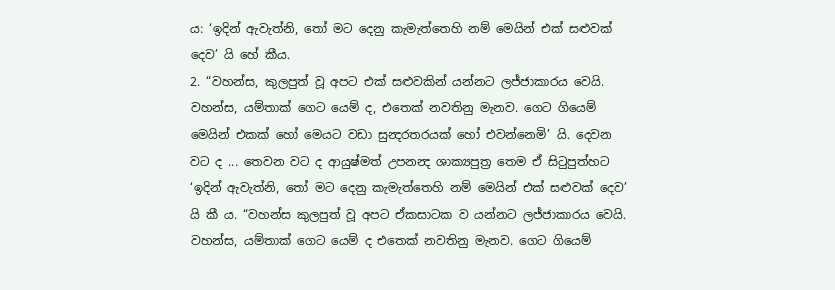ය: ‘ඉදින් ඇවැත්නි, තෝ මට දෙනු කැමැත්තෙහි නම් මෙයින් එක් සළුවක් දෙව’ යි හේ කීය.
2. “වහන්ස, කුලපුත් වූ අපට එක් සළුවකින් යන්නට ලජ්ජාකාරය වෙයි. වහන්ස, යම්තාක් ගෙට යෙම් ද, එතෙක් නවතිනු මැනව. ගෙට ගියෙම් මෙයින් එකක් හෝ මෙයට වඩා සුන්‍දරතරයක් හෝ එවන්නෙමි’ යි. දෙවන වට ද ... තෙවන වට ද ආයුෂ්මත් උපනන්‍ද ශාක්‍යපුත්‍ර තෙම ඒ සිටුපුත්හට ‘ඉදින් ඇවැත්නි, තෝ මට දෙනු කැමැත්තෙහි නම් මෙයින් එක් සළුවක් දෙව’ යි කී ය. “වහන්ස කුලපුත් වූ අපට ඒකසාටක ව යන්නට ලජ්ජාකාරය වෙයි. වහන්ස, යම්තාක් ගෙට යෙම් ද එතෙක් නවතිනු මැනව. ගෙට ගියෙම්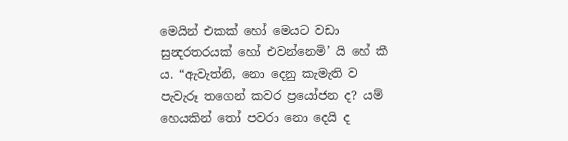මෙයින් එකක් හෝ මෙයට වඩා සුන්‍දරතරයක් හෝ එවන්නෙමි’ යි හේ කී ය. “ඇවැත්නි, නො දෙනු කැමැති ව පැවැරූ තගෙන් කවර ප්‍රයෝජන ද? යම් හෙයකින් තෝ පවරා නො දෙයි ද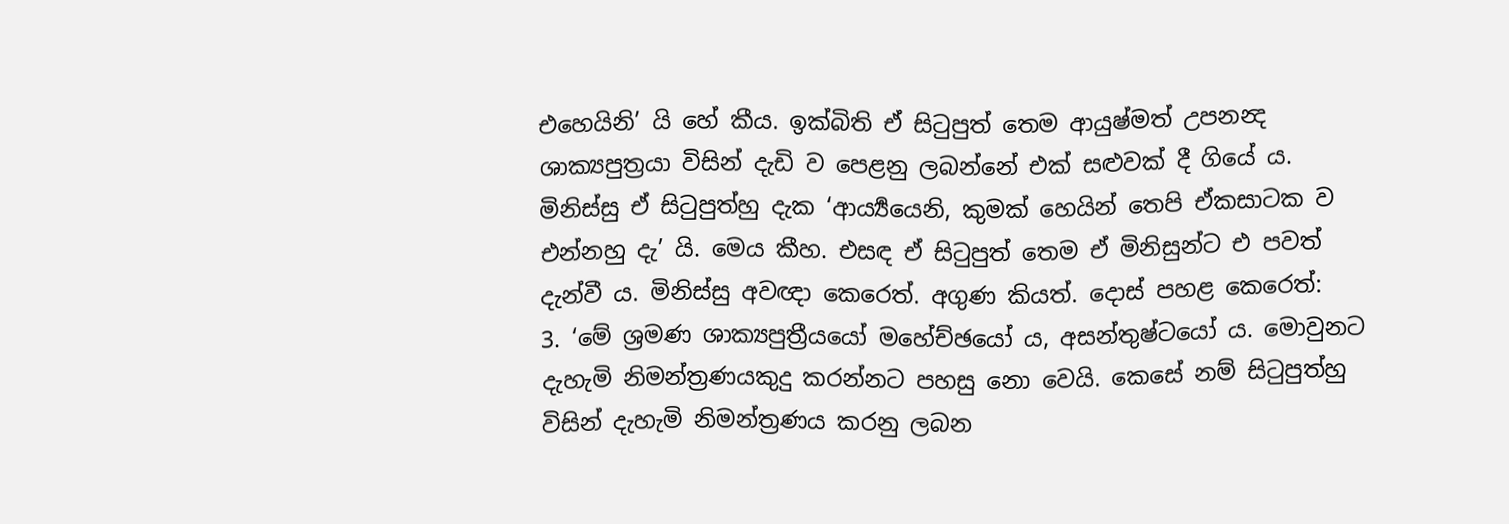එහෙයිනි’ යි හේ කීය. ඉක්බිති ඒ සිටුපුත් තෙම ආයුෂ්මත් උපනන්‍ද ශාක්‍යපුත්‍රයා විසින් දැඩි ව පෙළනු ලබන්නේ එක් සළුවක් දී ගියේ ය. මිනිස්සු ඒ සිටුපුත්හු දැක ‘ආර්‍ය්‍යයෙනි, කුමක් හෙයින් තෙපි ඒකසාටක ව එන්නහු දැ’ යි. මෙය කීහ. එසඳ ඒ සිටුපුත් තෙම ඒ මිනිසුන්ට එ පවත් දැන්වී ය. මිනිස්සු අවඥා කෙරෙත්. අගුණ කියත්. දොස් පහළ කෙරෙත්:
3. ‘මේ ශ්‍රමණ ශාක්‍යපුත්‍රීයයෝ මහේච්ඡයෝ ය, අසන්තුෂ්ටයෝ ය. මොවුනට දැහැමි නිමන්ත්‍රණයකුදු කරන්නට පහසු නො වෙයි. කෙසේ නම් සිටුපුත්හු විසින් දැහැමි නිමන්ත්‍රණය කරනු ලබන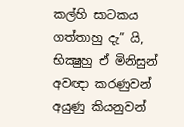කල්හි සාටකය ගත්තාහු දැ” යි, භික්‍ෂුහු ඒ මිනිසුන් අවඥා කරණුවන් අයුණු කියනුවන්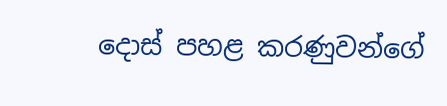දොස් පහළ කරණුවන්ගේ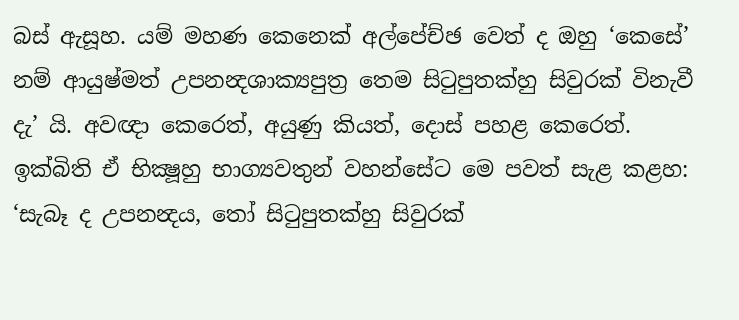බස් ඇසූහ. යම් මහණ කෙනෙක් අල්පේච්ඡ වෙත් ද ඔහු ‘කෙසේ’ නම් ආයුෂ්මත් උපනන්‍දශාක්‍යපුත්‍ර තෙම සිටුපුතක්හු සිවුරක් විනැවී දැ’ යි. අවඥා කෙරෙත්, අයුණු කියත්, දොස් පහළ කෙරෙත්. ඉක්බිති ඒ භික්‍ෂූහු භාග්‍යවතුන් වහන්සේට මෙ පවත් සැළ කළහ: ‘සැබෑ ද උපනන්‍දය, තෝ සිටුපුතක්හු සිවුරක්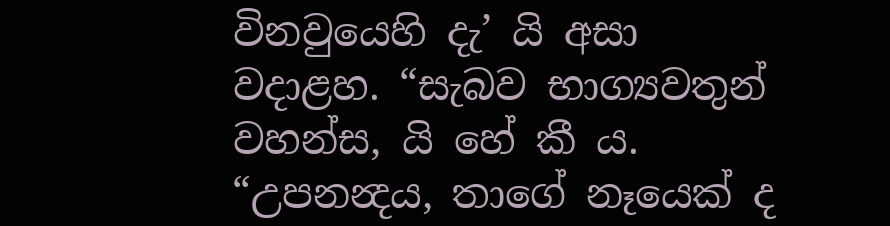විනවුයෙහි දැ’ යි අසා වදාළහ. “සැබව භාග්‍යවතුන් වහන්ස, යි හේ කී ය. “උපනන්‍දය, තාගේ නෑයෙක් ද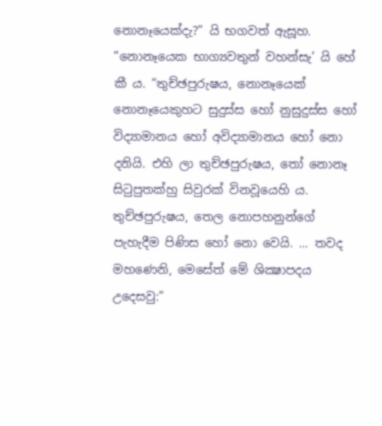නොනෑයෙක්දැ?” යි භගවත් ඇසූහ. “නොනෑයෙක භාග්‍යවතුන් වහන්සැ’ යි හේ කී ය. “තුච්ඡපුරුෂය, නොනෑයෙක් නොනෑයෙකුහට සුදුස්ස හෝ නුසුදුස්ස හෝ විද්‍යාමානය හෝ අවිද්‍යාමානය හෝ නො දනියි. එහි ලා තුච්ඡපුරුෂය, තෝ නොනෑ සිටුපුතක්හු සිවුරක් විනවූයෙහි ය. තුච්ඡපුරුෂය, තෙල නොපහනුන්ගේ පැහැදීම පිණිස හෝ නො වෙයි. ... තවද මහණෙනි, මෙසේත් මේ ශික්‍ෂාපදය උදෙසවු:”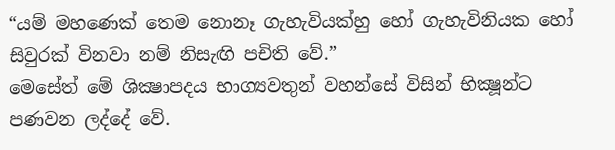“යම් මහණෙක් තෙම නොනෑ ගැහැවියක්හු හෝ ගැහැවිනියක හෝ සිවුරක් විනවා නම් නිසැඟි පචිති වේ.”
මෙසේත් මේ ශික්‍ෂාපදය භාග්‍යවතුන් වහන්සේ විසින් භික්‍ෂූන්ට පණවන ලද්දේ වේ.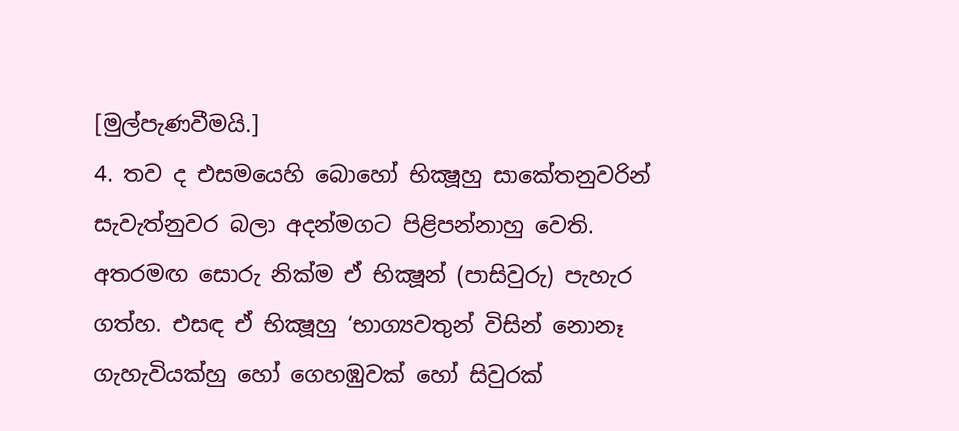[මුල්පැණවීමයි.]
4. තව ද එසමයෙහි බොහෝ භික්‍ෂූහු සාකේතනුවරින් සැවැත්නුවර බලා අදන්මගට පිළිපන්නාහු වෙති. අතරමඟ සොරු නික්ම ඒ භික්‍ෂූන් (පාසිවුරු) පැහැර ගත්හ. එසඳ ඒ භික්‍ෂූහු ‘භාග්‍යවතුන් විසින් නොනෑ ගැහැවියක්හු හෝ ගෙහඹුවක් හෝ සිවුරක්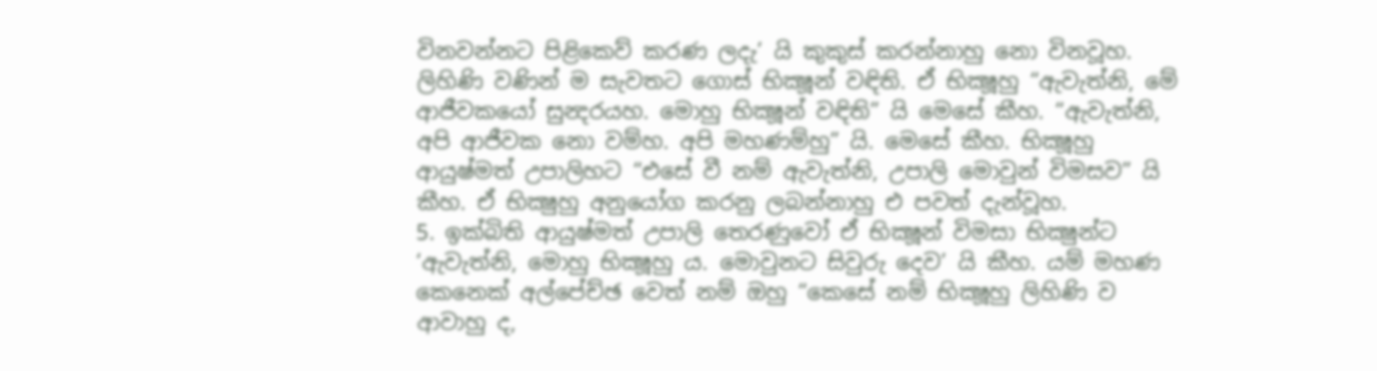විනවන්නට පිළිකෙව් කරණ ලදැ’ යි කුකුස් කරන්නාහු නො විනවූහ. ලිහිණි වණින් ම සැවතට ගොස් භික්‍ෂූන් වඳිති. ඒ භික්‍ෂූහු “ඇවැත්නි, මේ ආජීවකයෝ සුන්‍දරයහ. මොහු භික්‍ෂූන් වඳිති” යි මෙසේ කීහ. “ඇවැත්නි, අපි ආජීවක නො වම්හ. අපි මහණම්හු” යි. මෙසේ කීහ. භික්‍ෂූහු ආයුෂ්මත් උපාලිහට “එසේ වී නම් ඇවැත්නි, උපාලි මොවුන් විමසව” යි කීහ. ඒ භික්‍ෂුහු අනුයෝග කරනු ලබන්නාහු එ පවත් දැන්වූහ.
5. ඉක්බිති ආයුෂ්මත් උපාලි තෙරණුවෝ ඒ භික්‍ෂූන් විමසා භික්‍ෂුන්ට ‘ඇවැත්නි, මොහු භික්‍ෂූහු ය. මොවුනට සිවුරු දෙව’ යි කීහ. යම් මහණ කෙනෙක් අල්පේච්ඡ වෙත් නම් ඔහු “කෙසේ නම් භික්‍ෂූහු ලිහිණි ව ආවාහු ද,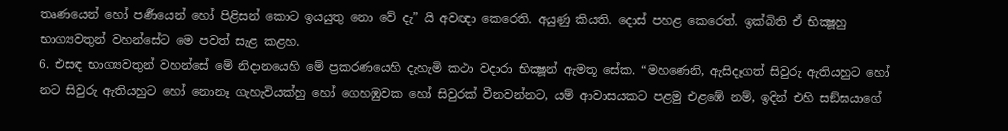තෘණයෙන් හෝ පර්‍ණයෙන් හෝ පිළිසන් කොට ඉයයුතු නො වේ දැ” යි අවඥා කෙරෙති. අයුණු කියති. දොස් පහළ කෙරෙත්. ඉක්බිති ඒ භික්‍ෂූහු භාග්‍යවතුන් වහන්සේට මෙ පවත් සැළ කළහ.
6. එසඳ භාග්‍යවතුන් වහන්සේ මේ නිදානයෙහි මේ ප්‍රකරණයෙහි දැහැමි කථා වදාරා භික්‍ෂූන් ඇමතූ සේක. “මහණෙනි, ඇසිදෑගත් සිවුරු ඇතියහුට හෝ නට සිවුරු ඇතියහුට හෝ නොනෑ ගැහැවියක්හු හෝ ගෙහඹුවක හෝ සිවුරක් වීනවන්නට, යම් ආවාසයකට පළමු එළඹේ නම්, ඉදින් එහි සඞ්ඝයාගේ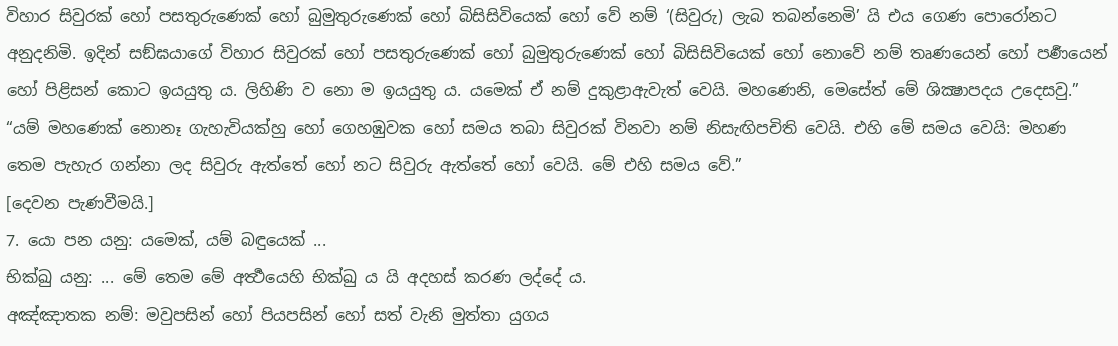විහාර සිවුරක් හෝ පසතුරුණෙක් හෝ බුමුතුරුණෙක් හෝ බිසිසිවියෙක් හෝ වේ නම් ‘(සිවුරු) ලැබ තබන්නෙමි’ යි එය ගෙණ පොරෝනට අනුදනිමි. ඉදින් සඞ්ඝයාගේ විහාර සිවුරක් හෝ පසතුරුණෙක් හෝ බුමුතුරුණෙක් හෝ බිසිසිවියෙක් හෝ නොවේ නම් තෘණයෙන් හෝ පර්‍ණයෙන් හෝ පිළිසන් කොට ඉයයුතු ය. ලිහිණි ව නො ම ඉයයුතු ය. යමෙක් ඒ නම් දුකුළාඇවැත් වෙයි. මහණෙනි, මෙසේත් මේ ශික්‍ෂාපදය උදෙසවු.”
“යම් මහණෙක් නොනෑ ගැහැවියක්හු හෝ ගෙහඹුවක හෝ සමය තබා සිවුරක් විනවා නම් නිසැඟිපචිති වෙයි. එහි මේ සමය වෙයි: මහණ තෙම පැහැර ගන්නා ලද සිවුරු ඇත්තේ හෝ නට සිවුරු ඇත්තේ හෝ වෙයි. මේ එහි සමය වේ.”
[දෙවන පැණවීමයි.]
7. යො පන යනු: යමෙක්, යම් බඳුයෙක් ...
භික්‍ඛු යනු: ... මේ තෙම මේ අර්‍ත්‍ථයෙහි භික්‍ඛු ය යි අදහස් කරණ ලද්දේ ය.
අඤ්ඤාතක නම්: මවුපසින් හෝ පියපසින් හෝ සත් වැනි මුත්තා යුගය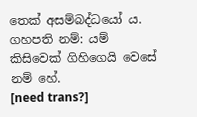තෙක් අසම්බද්ධයෝ ය.
ගහපති නම්: යම් කිසිවෙක් ගිහිගෙයි වෙසේ නම් හේ.
[need trans?]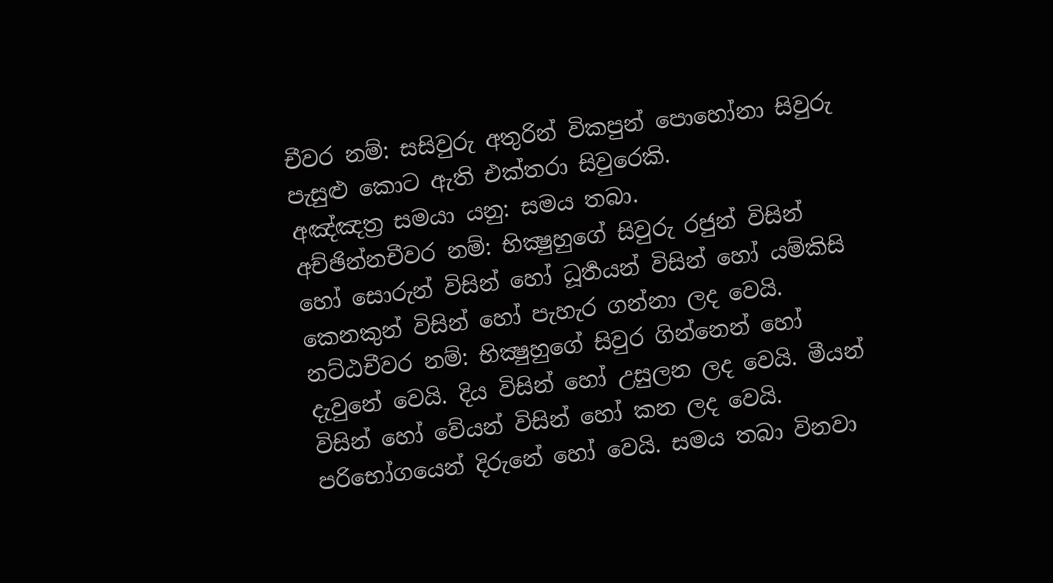චීවර නම්: සසිවුරු අතුරින් විකපුන් පොහෝනා සිවුරු පැසුළු කොට ඇති එක්තරා සිවුරෙකි.
අඤ්ඤත්‍ර සමයා යනු: සමය තබා.
අච්ඡින්නචීවර නම්: භික්‍ෂුහුගේ සිවුරු රජුන් විසින් හෝ සොරුන් විසින් හෝ ධූර්‍තයන් විසින් හෝ යම්කිසි කෙනකුන් විසින් හෝ පැහැර ගන්නා ලද වෙයි.
නට්ඨචීවර නම්: භික්‍ෂුහුගේ සිවුර ගින්නෙන් හෝ දැවුනේ වෙයි. දිය විසින් හෝ උසුලන ලද වෙයි. මීයන් විසින් හෝ වේයන් විසින් හෝ කන ලද වෙයි. පරිභෝගයෙන් දිරුනේ හෝ වෙයි. සමය තබා විනවා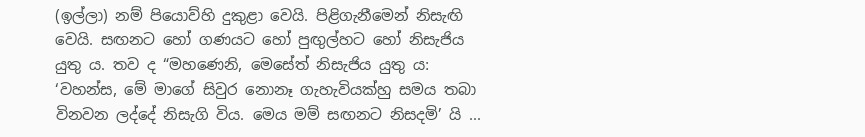(ඉල්ලා) නම් පියොව්හි දුකුළා වෙයි. පිළිගැනීමෙන් නිසැඟි වෙයි. සඟනට හෝ ගණයට හෝ පුඟුල්හට හෝ නිසැජිය යුතු ය. තව ද “මහණෙනි, මෙසේත් නිසැජිය යුතු ය: ‘වහන්ස, මේ මාගේ සිවුර නොනෑ ගැහැවියක්හු සමය තබා විනවන ලද්දේ නිසැගි විය. මෙය මම් සඟනට නිසදමි’ යි ...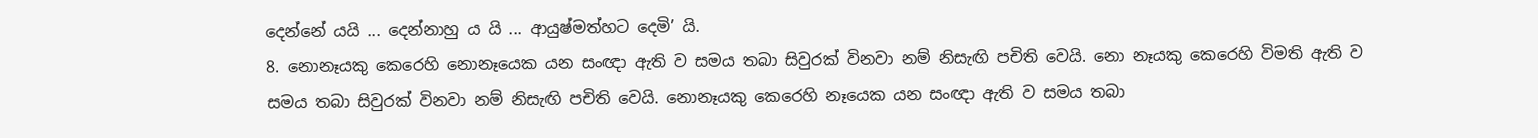දෙන්නේ යයි ... දෙන්නාහු ය යි ... ආයුෂ්මත්හට දෙමි’ යි.
8. නොනෑයකු කෙරෙහි නොනෑයෙක යන සංඥා ඇති ව සමය තබා සිවුරක් විනවා නම් නිසැඟි පචිති වෙයි. නො නෑයකු කෙරෙහි විමති ඇති ව සමය තබා සිවුරක් විනවා නම් නිසැඟි පචිති වෙයි. නොනෑයකු කෙරෙහි නෑයෙක යන සංඥා ඇති ව සමය තබා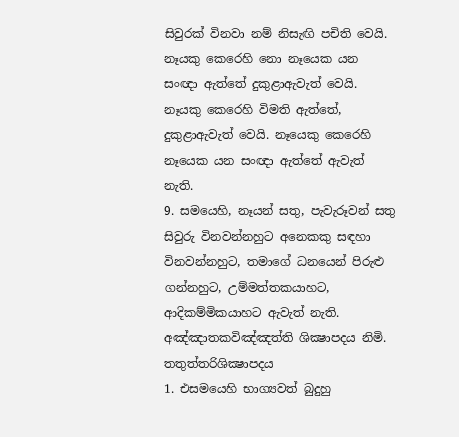සිවුරක් විනවා නම් නිසැඟි පචිති වෙයි. නෑයකු කෙරෙහි නො නෑයෙක යන සංඥා ඇත්තේ දුකුළාඇවැත් වෙයි. නෑයකු කෙරෙහි විමති ඇත්තේ, දුකුළාඇවැත් වෙයි. නෑයෙකු කෙරෙහි නෑයෙක යන සංඥා ඇත්තේ ඇවැත් නැති.
9. සමයෙහි, නෑයන් සතු, පැවැරූවන් සතු සිවුරු විනවන්නහුට අනෙකකු සඳහා විනවන්නහුට, තමාගේ ධනයෙන් පිරුළු ගන්නහුට, උම්මත්තකයාහට, ආදිකම්මිකයාහට ඇවැත් නැති.
අඤ්ඤාතකවිඤ්ඤත්ති ශික්‍ෂාපදය නිමි.
තතුත්තරිශික්‍ෂාපදය
1. එසමයෙහි භාග්‍යවත් බුදුහු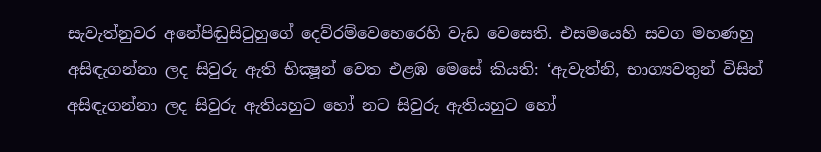සැවැත්නුවර අනේපිඬුසිටුහුගේ දෙව්රම්වෙහෙරෙහි වැඩ වෙසෙති. එසමයෙහි සවග මහණහු අසිඳැගන්නා ලද සිවුරු ඇති භික්‍ෂූන් වෙත එළඹ මෙසේ කියති: ‘ඇවැත්නි, භාග්‍යවතුන් විසින් අසිඳැගන්නා ලද සිවුරු ඇතියහුට හෝ නට සිවුරු ඇතියහුට හෝ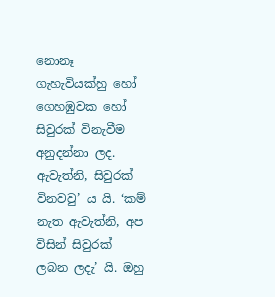නොනෑ ගැහැවියක්හු හෝ ගෙහඹුවක හෝ සිවුරක් විනැවීම අනුදන්නා ලද. ඇවැත්නි, සිවුරක් විනවවු’ ය යි. ‘කම් නැත ඇවැත්නි, අප විසින් සිවුරක් ලබන ලදැ’ යි. ඔහු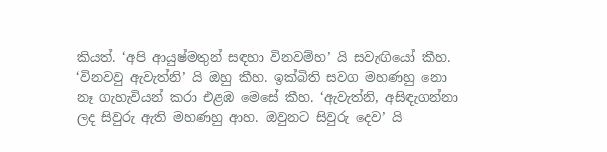කියත්. ‘අපි ආයුෂ්මතුන් සඳහා විනවම්හ’ යි සවැඟියෝ කීහ. ‘විනවවු ඇවැත්නි’ යි ඔහු කීහ. ඉක්බිති සවග මහණහු නො නෑ ගැහැවියන් කරා එළඹ මෙසේ කීහ. ‘ඇවැත්නි, අසිඳැගන්නා ලද සිවුරු ඇති මහණහු ආහ. ඔවුනට සිවුරු දෙව’ යි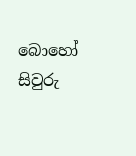බොහෝ සිවුරු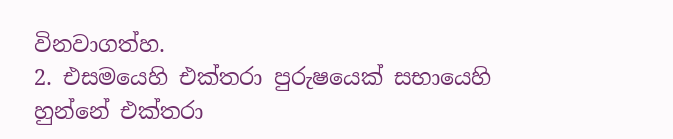විනවාගත්හ.
2. එසමයෙහි එක්තරා පුරුෂයෙක් සභායෙහි හුන්නේ එක්තරා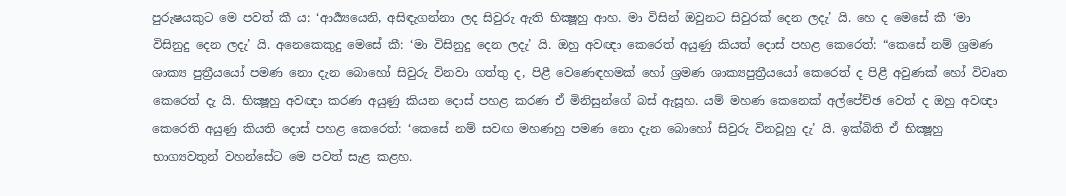පුරුෂයකුට මෙ පවත් කී ය: ‘ආර්‍ය්‍යයෙනි, අසිඳැගන්නා ලද සිවුරු ඇති භික්‍ෂූහු ආහ. මා විසින් ඔවුනට සිවුරක් දෙන ලදැ’ යි. හෙ ද මෙසේ කී ‘මා විසිනුදු දෙන ලදැ’ යි. අනෙකෙකුදු මෙසේ කී: ‘මා විසිනුදු දෙන ලදැ’ යි. ඔහු අවඥා කෙරෙත් අයුණු කියත් දොස් පහළ කෙරෙත්: “කෙසේ නම් ශ්‍රමණ ශාක්‍ය පුත්‍රීයයෝ පමණ නො දැන බොහෝ සිවුරු විනවා ගත්තු ද, පිළී වෙණෙඳහමක් හෝ ශ්‍රමණ ශාක්‍යපුත්‍රීයයෝ කෙරෙත් ද පිළී අවුණක් හෝ විවෘත කෙරෙත් දැ යි. භික්‍ෂූහු අවඥා කරණ අයුණු කියන දොස් පහළ කරණ ඒ මිනිසුන්ගේ බස් ඇසූහ. යම් මහණ කෙනෙක් අල්පේච්ඡ වෙත් ද ඔහු අවඥා කෙරෙති අයුණු කියති දොස් පහළ කෙරෙත්: ‘කෙසේ නම් සවඟ මහණහු පමණ නො දැන බොහෝ සිවුරු විනවූහු දැ’ යි. ඉක්බිති ඒ භික්‍ෂූහු භාග්‍යවතුන් වහන්සේට මෙ පවත් සැළ කළහ.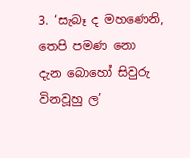3. ‘සැබෑ ද මහණෙනි, තෙපි පමණ නො දැන බොහෝ සිවුරු විනවූහු ල’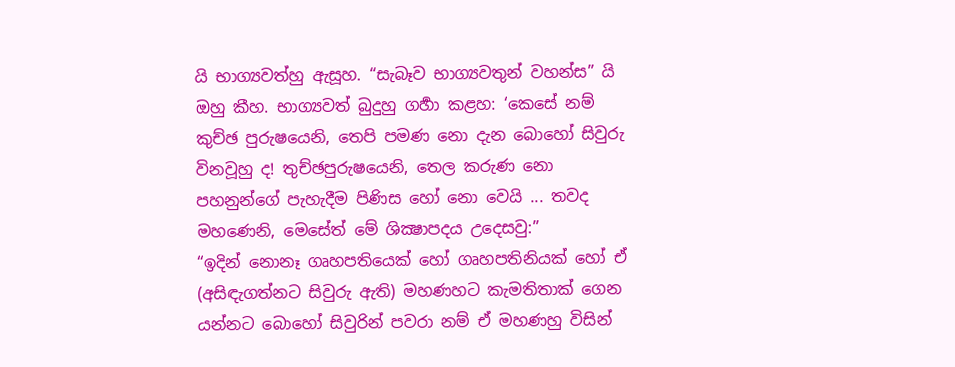යි භාග්‍යවත්හු ඇසූහ. “සැබෑව භාග්‍යවතුන් වහන්ස” යි ඔහු කීහ. භාග්‍යවත් බුදුහු ගර්‍හා කළහ: ‘කෙසේ නම් කුච්ඡ පුරුෂයෙනි, තෙපි පමණ නො දැන බොහෝ සිවුරු විනවූහු ද! තුච්ඡපුරුෂයෙනි, තෙල කරුණ නො පහනුන්ගේ පැහැදීම පිණිස හෝ නො වෙයි ... තවද මහණෙනි, මෙසේත් මේ ශික්‍ෂාපදය උදෙසවු:”
“ඉදින් නොනෑ ගෘහපතියෙක් හෝ ගෘහපතිනියක් හෝ ඒ (අසිඳැගත්නට සිවුරු ඇති) මහණහට කැමතිතාක් ගෙන යන්නට බොහෝ සිවුරින් පවරා නම් ඒ මහණහු විසින්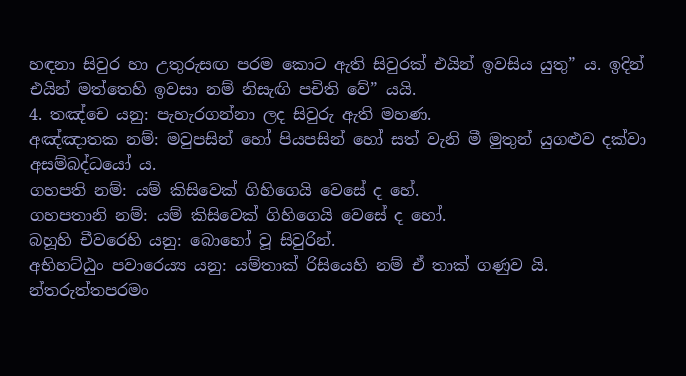හඳනා සිවුර හා උතුරුසඟ පරම කොට ඇති සිවුරක් එයින් ඉවසිය යුතු” ය. ඉදින් එයින් මත්තෙහි ඉවසා නම් නිසැඟි පචිති වේ” යයි.
4. තඤ්චෙ යනු: පැහැරගන්නා ලද සිවුරු ඇති මහණ.
අඤ්ඤාතක නම්: මවුපසින් හෝ පියපසින් හෝ සත් වැනි මී මුතුන් යුගළුව දක්වා අසම්බද්ධයෝ ය.
ගහපති නම්: යම් කිසිවෙක් ගිහිගෙයි වෙසේ ද හේ.
ගහපතානි නම්: යම් කිසිවෙක් ගිහිගෙයි වෙසේ ද හෝ.
බහූහි චීවරෙහි යනු: බොහෝ වූ සිවුරින්.
අභිහට්ඨුං පවාරෙය්‍ය යනු: යම්තාක් රිසියෙහි නම් ඒ තාක් ගණුව යි.
න්තරුත්තපරමං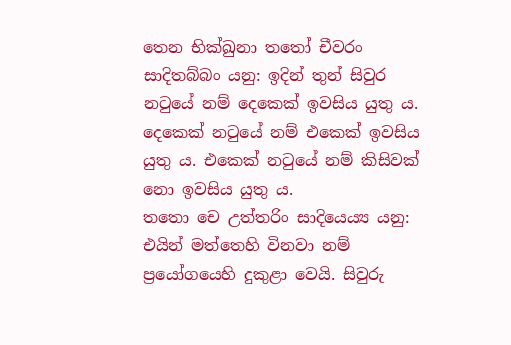තෙන භික්ඛුනා තතෝ චීවරං සාදිතබ්බං යනු: ඉදින් තුන් සිවුර නටුයේ නම් දෙකෙක් ඉවසිය යුතු ය. දෙකෙක් නටුයේ නම් එකෙක් ඉවසිය යුතු ය. එකෙක් නටුයේ නම් කිසිවක් නො ඉවසිය යුතු ය.
තතො චෙ උත්තරිං සාදියෙය්‍ය යනු: එයින් මත්තෙහි විනවා නම් ප්‍රයෝගයෙහි දුකුළා වෙයි. සිවුරු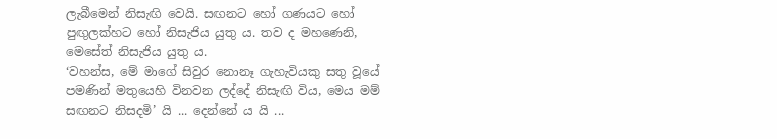ලැබීමෙන් නිසැඟි වෙයි. සඟනට හෝ ගණයට හෝ පුඟුලක්හට හෝ නිසැජිය යුතු ය. තව ද මහණෙනි, මෙසේත් නිසැජිය යුතු ය.
‘වහන්ස, මේ මාගේ සිවුර නොනෑ ගැහැවියකු සතු වූයේ පමණින් මතුයෙහි විනවන ලද්දේ නිසැඟි විය, මෙය මම් සඟනට නිසදමි’ යි ... දෙන්නේ ය යි ...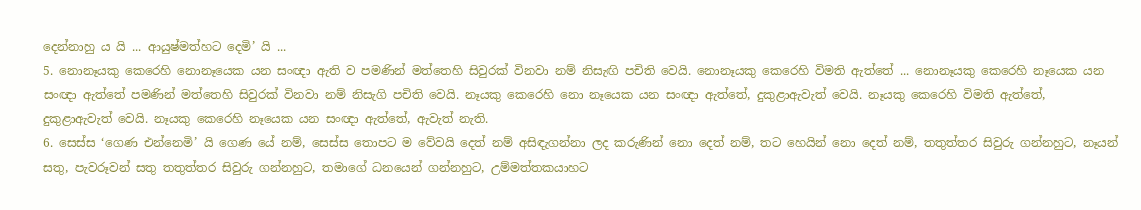දෙන්නාහු ය යි ... ආයුෂ්මත්හට දෙමි’ යි ...
5. නොනෑයකු කෙරෙහි නොනෑයෙක යන සංඥා ඇති ව පමණින් මත්තෙහි සිවුරක් විනවා නම් නිසැඟි පචිති වෙයි. නොනෑයකු කෙරෙහි විමති ඇත්තේ ... නොනෑයකු කෙරෙහි නෑයෙක යන සංඥා ඇත්තේ පමණින් මත්තෙහි සිවුරක් විනවා නම් නිසැගි පචිති වෙයි. නෑයකු කෙරෙහි නො නෑයෙක යන සංඥා ඇත්තේ, දුකුළාඇවැත් වෙයි. නෑයකු කෙරෙහි විමති ඇත්තේ, දුකුළාඇවැත් වෙයි. නෑයකු කෙරෙහි නෑයෙක යන සංඥා ඇත්තේ, ඇවැත් නැති.
6. සෙස්ස ‘ගෙණ එන්නෙමි’ යි ගෙණ යේ නම්, සෙස්ස තොපට ම වේවයි දෙත් නම් අසිඳැගන්නා ලද කරුණින් නො දෙත් නම්, තට හෙයින් නො දෙත් නම්, තතුත්තර සිවුරු ගන්නහුට, නෑයන් සතු, පැවරූවන් සතු තතුත්තර සිවුරු ගන්නහුට, තමාගේ ධනයෙන් ගන්නහුට, උම්මත්තකයාහට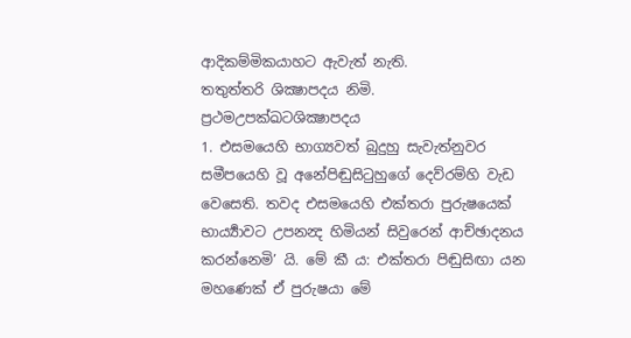ආදිකම්මිකයාහට ඇවැත් නැති.
තතුත්තරි ශික්‍ෂාපදය නිමි.
ප්‍රථමඋපක්ඛටශික්‍ෂාපදය
1. එසමයෙහි භාග්‍යවත් බුදුහු සැවැත්නුවර සමීපයෙහි වූ අනේපිඬුසිටුහුගේ දෙව්රම්හි වැඩ වෙසෙති. තවද එසමයෙහි එක්තරා පුරුෂයෙක් භාර්‍ය්‍යාවට උපනන්‍ද හිමියන් සිවුරෙන් ආච්ඡාදනය කරන්නෙමි’ යි. මේ කී ය: එක්තරා පිඬුසිඟා යන මහණෙක් ඒ පුරුෂයා මේ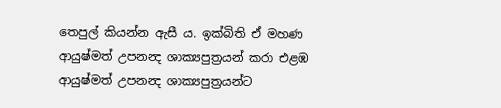තෙපුල් කියන්න ඇසී ය. ඉක්බිති ඒ මහණ ආයුෂ්මත් උපනන්‍ද ශාක්‍යපුත්‍රයන් කරා එළඹ ආයුෂ්මත් උපනන්‍ද ශාක්‍යපුත්‍රයන්ට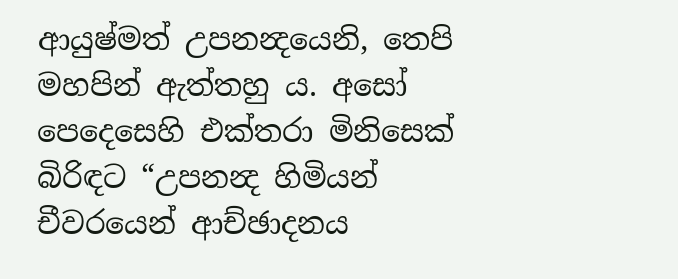ආයුෂ්මත් උපනන්‍දයෙනි, තෙපි මහපින් ඇත්තහු ය. අසෝ පෙදෙසෙහි එක්තරා මිනිසෙක් බිරිඳට “උපනන්‍ද හිමියන් චීවරයෙන් ආච්ඡාදනය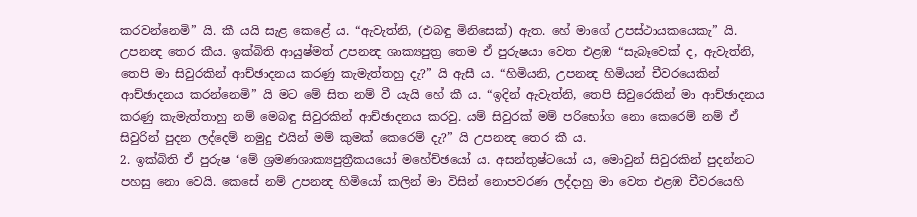කරවන්නෙමි” යි. කී යයි සැළ කෙළේ ය. “ඇවැත්නි, (එබඳු මිනිසෙක්) ඇත. හේ මාගේ උපස්ථායකයෙකැ” යි. උපනන්‍ද තෙර කීය. ඉක්බිති ආයුෂ්මත් උපනන්‍ද ශාක්‍යපුත්‍ර තෙම ඒ පුරුෂයා වෙත එළඹ “සැබෑවෙක් ද, ඇවැත්නි, තෙපි මා සිවුරකින් ආච්ඡාදනය කරණු කැමැත්තහු දැ?” යි ඇසී ය. “හිමියනි, උපනන්‍ද හිමියන් චීවරයෙකින් ආච්ඡාදනය කරන්නෙමි” යි මට මේ සිත නම් වී යැයි හේ කී ය. “ඉදින් ඇවැත්නි, තෙපි සිවුරෙකින් මා ආච්ඡාදනය කරණු කැමැත්තාහු නම් මෙබඳු සිවුරකින් ආච්ඡාදනය කරවු. යම් සිවුරක් මම් පරිභෝග නො කෙරෙම් නම් ඒ සිවුරින් පුදන ලද්දෙම් නමුදු එයින් මම් කුමක් කෙරෙම් දැ?” යි උපනන්‍ද තෙර කී ය.
2. ඉක්බිති ඒ පුරුෂ ‘මේ ශ්‍රමණශාක්‍යපුත්‍රීකයයෝ මහේච්ඡයෝ ය. අසන්තුෂ්ටයෝ ය, මොවුන් සිවුරකින් පුදන්නට පහසු නො වෙයි. කෙසේ නම් උපනන්‍ද හිමියෝ කලින් මා විසින් නොපවරණ ලද්දාහු මා වෙත එළඹ චීවරයෙහි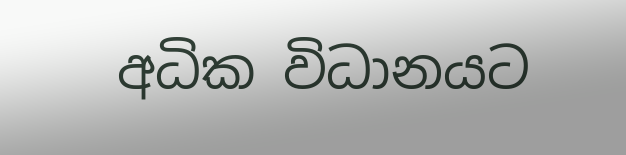අධික විධානයට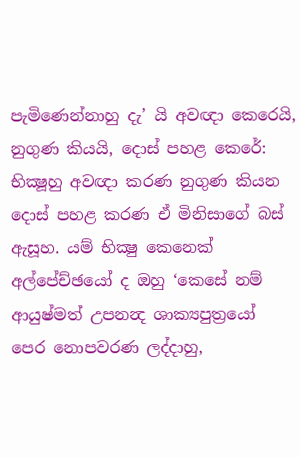පැමිණෙන්නාහු දැ’ යි අවඥා කෙරෙයි, නුගුණ කියයි, දොස් පහළ කෙරේ: භික්‍ෂූහු අවඥා කරණ නුගුණ කියන දොස් පහළ කරණ ඒ මිනිසාගේ බස් ඇසූහ. යම් භික්‍ෂු කෙනෙක් අල්පේච්ඡයෝ ද ඔහු ‘කෙසේ නම් ආයුෂ්මත් උපනන්‍ද ශාක්‍යපුත්‍රයෝ පෙර නොපවරණ ලද්දාහු,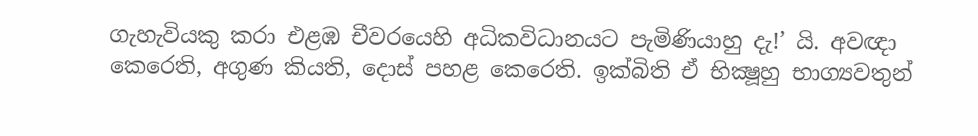ගැහැවියකු කරා එළඹ චීවරයෙහි අධිකවිධානයට පැමිණියාහු දැ!’ යි. අවඥා කෙරෙති, අගුණ කියති, දොස් පහළ කෙරෙති. ඉක්බිති ඒ භික්‍ෂූහු භාග්‍යවතුන්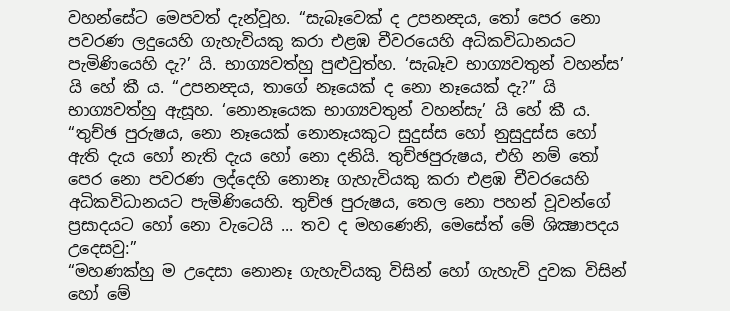වහන්සේට මෙපවත් දැන්වූහ. “සැබෑවෙක් ද උපනන්‍දය, තෝ පෙර නො පවරණ ලදුයෙහි ගැහැවියකු කරා එළඹ චීවරයෙහි අධිකවිධානයට පැමිණියෙහි දැ?’ යි. භාග්‍යවත්හු පුළුවුත්හ. ‘සැබෑව භාග්‍යවතුන් වහන්ස’ යි හේ කී ය. “උපනන්‍දය, තාගේ නෑයෙක් ද නො නෑයෙක් දැ?” යි භාග්‍යවත්හු ඇසූහ. ‘නොනෑයෙක භාග්‍යවතුන් වහන්සැ’ යි හේ කී ය. “තුච්ඡ පුරුෂය, නො නෑයෙක් නොනෑයකුට සුදුස්ස හෝ නුසුදුස්ස හෝ ඇති දැය හෝ නැති දැය හෝ නො දනියි. තුච්ඡපුරුෂය, එහි නම් තෝ පෙර නො පවරණ ලද්දෙහි නොනෑ ගැහැවියකු කරා එළඹ චීවරයෙහි අධිකවිධානයට පැමිණියෙහි. තුච්ඡ පුරුෂය, තෙල නො පහන් වූවන්ගේ ප්‍රසාදයට හෝ නො වැටෙයි ... තව ද මහණෙනි, මෙසේත් මේ ශික්‍ෂාපදය උදෙසවු:”
“මහණක්හු ම උදෙසා නොනෑ ගැහැවියකු විසින් හෝ ගැහැවි දුවක විසින් හෝ මේ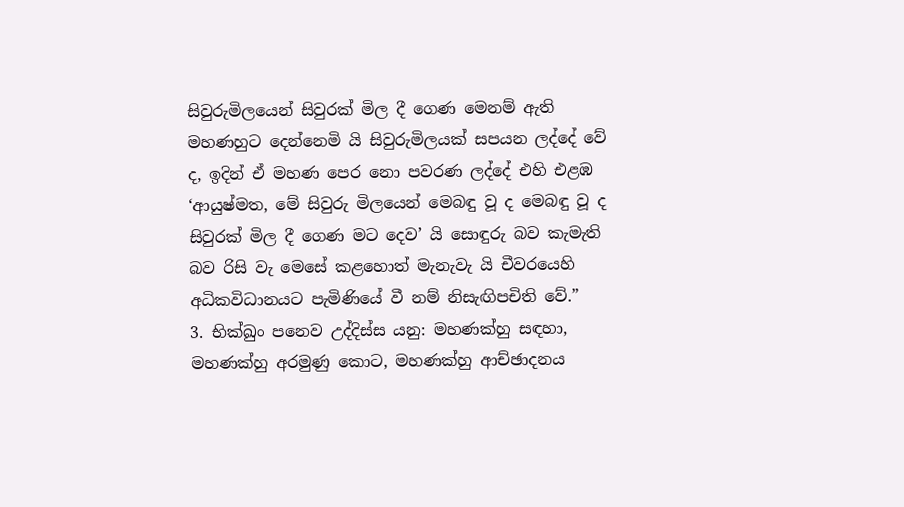සිවුරුමිලයෙන් සිවුරක් මිල දී ගෙණ මෙනම් ඇති මහණහුට දෙන්නෙමි යි සිවුරුමිලයක් සපයන ලද්දේ වේ ද, ඉදින් ඒ මහණ පෙර නො පවරණ ලද්දේ එහි එළඹ ‘ආයුෂ්මත, මේ සිවුරු මිලයෙන් මෙබඳු වූ ද මෙබඳු වූ ද සිවුරක් මිල දී ගෙණ මට දෙව’ යි සොඳුරු බව කැමැති බව රිසි වැ මෙසේ කළහොත් මැනැවැ යි චීවරයෙහි අධිකවිධානයට පැමිණියේ වී නම් නිසැඟිපචිති වේ.”
3. භික්‍ඛුං පනෙව උද්දිස්ස යනු: මහණක්හු සඳහා, මහණක්හු අරමුණු කොට, මහණක්හු ආච්ඡාදනය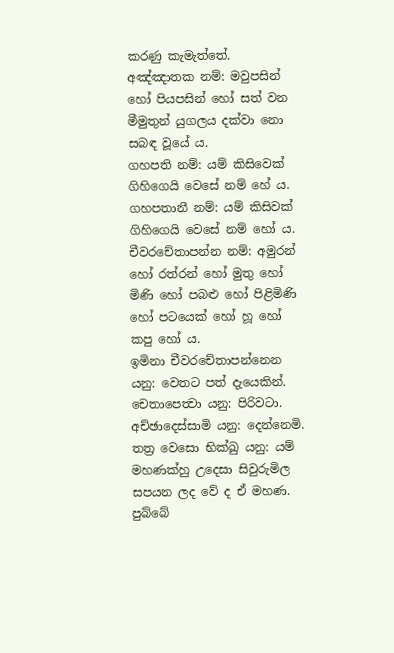කරණු කැමැත්තේ.
අඤ්ඤාතක නම්: මවුපසින් හෝ පියපසින් හෝ සත් වන මීමුතුන් යුගලය දක්වා නො සබඳ වූයේ ය.
ගහපති නම්: යම් කිසිවෙක් ගිහිගෙයි වෙසේ නම් හේ ය.
ගහපතානී නම්: යම් කිසිවක් ගිහිගෙයි වෙසේ නම් හෝ ය.
චීවරචේතාපන්න නම්: අමුරන් හෝ රත්රන් හෝ මුතු හෝ මිණි හෝ පබළු හෝ පිළිමිණි හෝ පටයෙක් හෝ හූ හෝ කපු හෝ ය.
ඉමිනා චීවරචේතාපන්නෙන යනු: වෙතට පත් දැයෙකින්.
චෙතාපෙත්‍වා යනු: පිරිවටා.
අච්ඡාදෙස්සාමි යනු: දෙන්නෙමි.
තත්‍ර වෙසො භික්‍ඛු යනු: යම් මහණක්හු උදෙසා සිවුරුමිල සපයන ලද වේ ද ඒ මහණ.
පුබ්බේ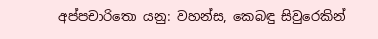අප්පචාරිතො යනු: වහන්ස, කෙබඳු සිවුරෙකින්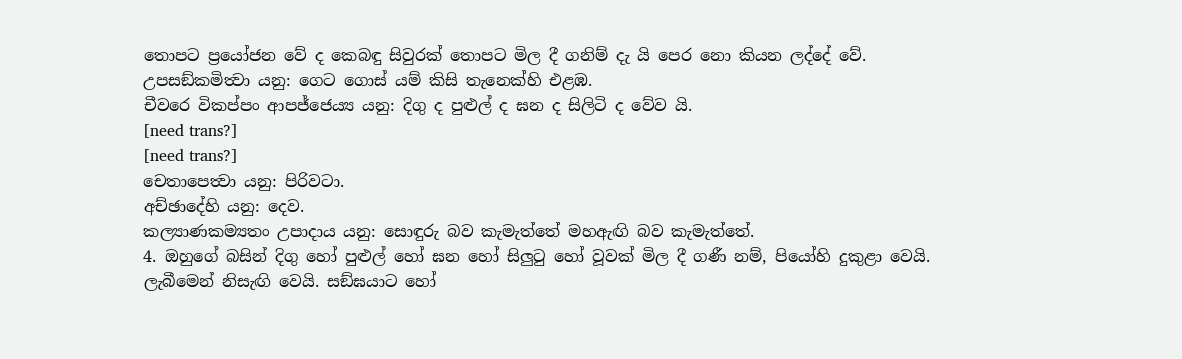තොපට ප්‍රයෝජන වේ ද කෙබඳු සිවුරක් තොපට මිල දී ගනිම් දැ යි පෙර නො කියන ලද්දේ වේ.
උපසඞ්කමිත්‍වා යනු: ගෙට ගොස් යම් කිසි තැනෙක්හි එළඹ.
චීවරෙ විකප්පං ආපජ්ජෙය්‍ය යනු: දිගු ද පුළුල් ද ඝන ද සිලිටි ද වේව යි.
[need trans?]
[need trans?]
චෙතාපෙත්‍වා යනු: පිරිවටා.
අච්ඡාදේහි යනු: දෙව.
කල්‍යාණකම්‍යතං උපාදාය යනු: සොඳුරු බව කැමැත්තේ මහඇඟි බව කැමැත්තේ.
4. ඔහුගේ බසින් දිගු හෝ පුළුල් හෝ ඝන හෝ සිලුටු හෝ වූවක් මිල දී ගණී නම්, පියෝහි දුකුළා වෙයි. ලැබීමෙන් නිසැඟි වෙයි. සඞ්ඝයාට හෝ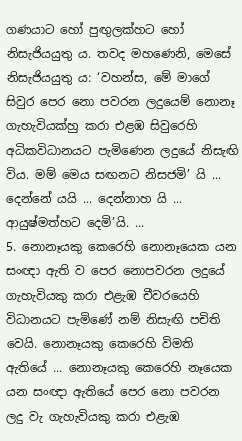ගණයාට හෝ පුඟුලක්හට හෝ නිසැජියයුතු ය. තවද මහණෙනි, මෙසේ නිසැජියයුතු ය: ‘වහන්ස, මේ මාගේ සිවුර පෙර නො පවරන ලදුයෙම් නොනෑ ගැහැවියක්හු කරා එළඹ සිවුරෙහි අධිකවිධානයට පැමිණෙන ලදුයේ නිසැඟි විය. මම් මෙය සඟනට නිසජමි’ යි ... දෙන්නේ යයි ... දෙන්නාහ යි ... ආයුෂ්මත්හට දෙමි’යි. ...
5. නොනෑයකු කෙරෙහි නොනෑයෙක යන සංඥා ඇති ව පෙර නොපවරන ලදුයේ ගැහැවියකු කරා එළැඹ චීවරයෙහි විධානයට පැමිණේ නම් නිසැඟි පචිති වෙයි. නොනෑයකු කෙරෙහි විමති ඇතියේ ... නොනෑයකු කෙරෙහි නෑයෙක යන සංඥා ඇතියේ පෙර නො පවරන ලදු වැ ගැහැවියකු කරා එළැඹ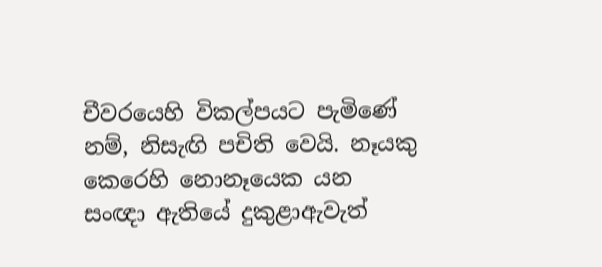චීවරයෙහි විකල්පයට පැමිණේ නම්, නිසැඟි පචිති වෙයි. නෑයකු කෙරෙහි නොනෑයෙක යන සංඥා ඇතියේ දුකුළාඇවැත්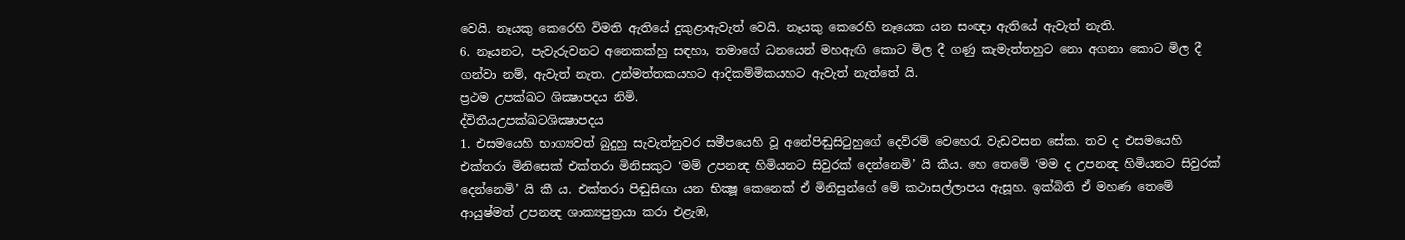වෙයි. නෑයකු කෙරෙහි විමති ඇතියේ දුකුළාඇවැත් වෙයි. නෑයකු කෙරෙහි නෑයෙක යන සංඥා ඇතියේ ඇවැත් නැති.
6. නෑයනට, පැවැරුවනට අනෙකක්හු සඳහා, තමාගේ ධනයෙන් මහඇඟි කොට මිල දී ගණු කැමැත්තහුට නො අගනා කොට මිල දී ගන්වා නම්, ඇවැත් නැත. උන්මත්තකයහට ආදිකම්‍මිකයහට ඇවැත් නැත්තේ යි.
ප්‍රථම උපක්‍ඛට ශික්‍ෂාපදය නිමි.
ද්විතීයඋපක්ඛටශික්‍ෂාපදය
1. එසමයෙහි භාග්‍යවත් බුදුහු සැවැත්නුවර සමීපයෙහි වූ අනේපිඬුසිටුහුගේ දෙව්රම් වෙහෙරැ වැඩවසන සේක. තව ද එසමයෙහි එක්තරා මිනිසෙක් එක්තරා මිනිසකුට ‘මම් උපනන්‍ද හිමියනට සිවුරක් දෙන්නෙමි’ යි කීය. හෙ තෙමේ ‘මම ද උපනන්‍ද හිමියනට සිවුරක් දෙන්නෙමි’ යි කී ය. එක්තරා පිඬුසිඟා යන භික්‍ෂූ කෙනෙක් ඒ මිනිසුන්ගේ මේ කථාසල්ලාපය ඇසූහ. ඉක්බිති ඒ මහණ තෙමේ ආයුෂ්මත් උපනන්‍ද ශාක්‍යපුත්‍රයා කරා එළැඹ,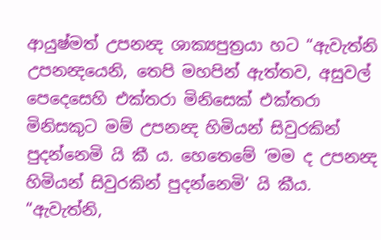ආයුෂ්මත් උපනන්‍ද ශාක්‍යපුත්‍රයා හට “ඇවැත්නි උපනන්‍දයෙනි, තෙපි මහපින් ඇත්තව, අසුවල් පෙදෙසෙහි එක්තරා මිනිසෙක් එක්තරා මිනිසකුට මම් උපනන්‍ද හිමියන් සිවුරකින් පුදන්නෙමි යි කී ය. හෙතෙමේ ‘මම ද උපනන්‍ද හිමියන් සිවුරකින් පුදන්නෙමි’ යි කීය. “ඇවැත්නි,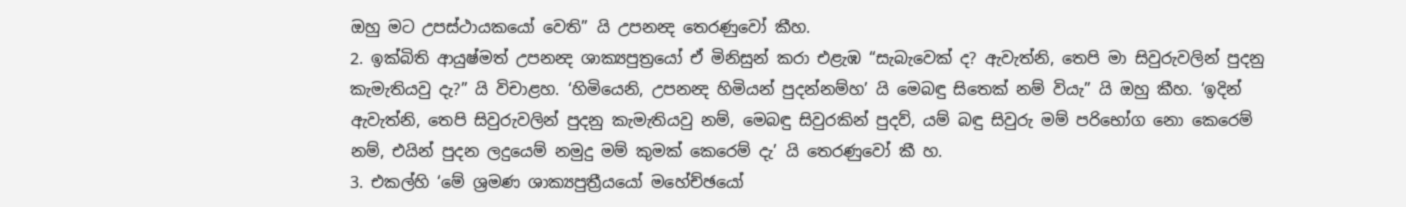ඔහු මට උපස්ථායකයෝ වෙති” යි උපනන්‍ද තෙරණුවෝ කීහ.
2. ඉක්බිති ආයුෂ්මත් උපනන්‍ද ශාක්‍යපුත්‍රයෝ ඒ මිනිසුන් කරා එළැඹ “සැබැවෙක් ද? ඇවැත්නි, තෙපි මා සිවුරුවලින් පුදනු කැමැතියවු දැ?” යි විචාළහ. ‘හිමියෙනි, උපනන්‍ද හිමියන් පුදන්නම්හ’ යි මෙබඳු සිතෙක් නම් වියැ” යි ඔහු කීහ. ‘ඉදින් ඇවැත්නි, තෙපි සිවුරුවලින් පුදනු කැමැතියවු නම්, මෙබඳු සිවුරකින් පුදව්, යම් බඳු සිවුරු මම් පරිභෝග නො කෙරෙම් නම්, එයින් පුදන ලදුයෙම් නමුදු මම් කුමක් කෙරෙම් දැ’ යි තෙරණුවෝ කී හ.
3. එකල්හි ‘මේ ශ්‍රමණ ශාක්‍යපුත්‍රීයයෝ මහේච්ඡයෝ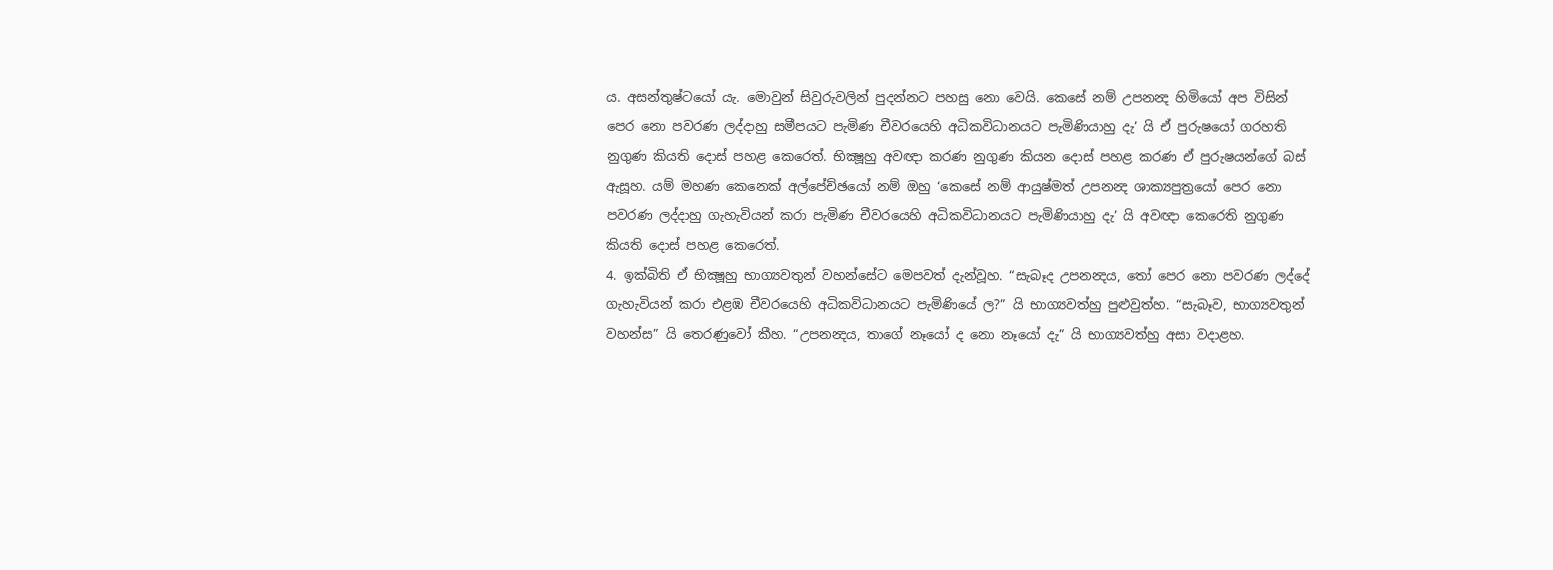ය. අසන්තුෂ්ටයෝ යැ. මොවුන් සිවුරුවලින් පුදන්නට පහසු නො වෙයි. කෙසේ නම් උපනන්‍ද හිමියෝ අප විසින් පෙර නො පවරණ ලද්දාහු සමීපයට පැමිණ චීවරයෙහි අධිකවිධානයට පැමිණියාහු දැ’ යි ඒ පුරුෂයෝ ගරහති නුගුණ කියති දොස් පහළ කෙරෙත්. භික්‍ෂූහු අවඥා කරණ නුගුණ කියන දොස් පහළ කරණ ඒ පුරුෂයන්ගේ බස් ඇසූහ. යම් මහණ කෙනෙක් අල්පේච්ඡයෝ නම් ඔහු ‘කෙසේ නම් ආයුෂ්මත් උපනන්‍ද ශාක්‍යපුත්‍රයෝ පෙර නො පවරණ ලද්දාහු ගැහැවියන් කරා පැමිණ චීවරයෙහි අධිකවිධානයට පැමිණියාහු දැ’ යි අවඥා කෙරෙති නුගුණ කියති දොස් පහළ කෙරෙත්.
4. ඉක්බිති ඒ භික්‍ෂූහු භාග්‍යවතුන් වහන්සේට මෙපවත් දැන්වූහ. “සැබෑද උපනන්‍දය, තෝ පෙර නො පවරණ ලද්දේ ගැහැවියන් කරා එළඹ චීවරයෙහි අධිකවිධානයට පැමිණියේ ල?” යි භාග්‍යවත්හු පුළුවුත්හ. “සැබෑව, භාග්‍යවතුන් වහන්ස” යි තෙරණුවෝ කීහ. “උපනන්‍දය, තාගේ නෑයෝ ද නො නෑයෝ දැ” යි භාග්‍යවත්හු අසා වදාළහ.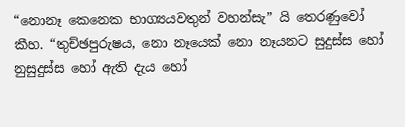“නොනෑ කෙනෙක භාග්‍යයවතුන් වහන්සැ” යි තෙරණුවෝ කීහ. “තුච්ඡපුරුෂය, නො නෑයෙක් නො නෑයනට සුදුස්ස හෝ නුසුදුස්ස හෝ ඇති දැය හෝ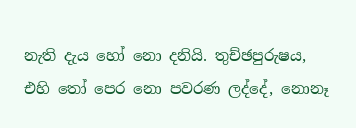නැති දැය හෝ නො දනියි. තුච්ඡපුරුෂය, එහි තෝ පෙර නො පවරණ ලද්දේ, නොනෑ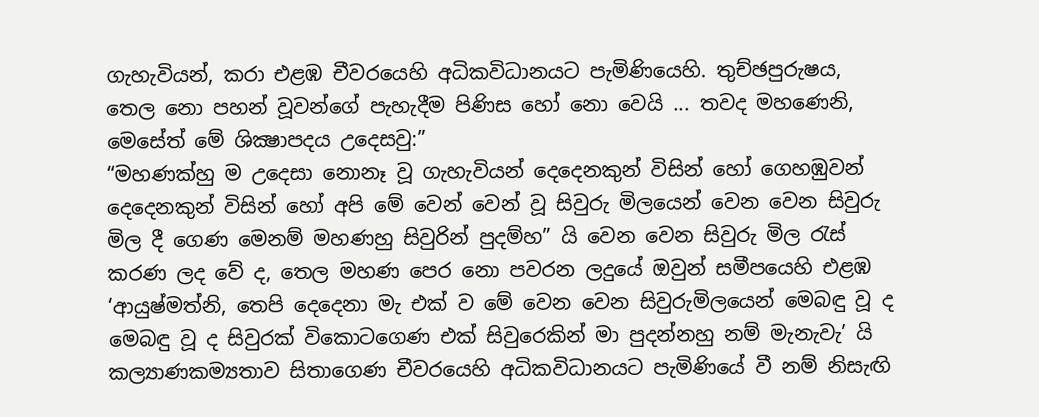ගැහැවියන්, කරා එළඹ චීවරයෙහි අධිකවිධානයට පැමිණියෙහි. තුච්ඡපුරුෂය, තෙල නො පහන් වූවන්ගේ පැහැදීම පිණිස හෝ නො වෙයි ... තවද මහණෙනි, මෙසේත් මේ ශික්‍ෂාපදය උදෙසවු:”
“මහණක්හු ම උදෙසා නොනෑ වූ ගැහැවියන් දෙදෙනකුන් විසින් හෝ ගෙහඹුවන් දෙදෙනකුන් විසින් හෝ අපි මේ වෙන් වෙන් වූ සිවුරු මිලයෙන් වෙන වෙන සිවුරු මිල දී ගෙණ මෙනම් මහණහු සිවුරින් පුදම්හ” යි වෙන වෙන සිවුරු මිල රැස් කරණ ලද වේ ද, තෙල මහණ පෙර නො පවරන ලදුයේ ඔවුන් සමීපයෙහි එළඹ ‘ආයුෂ්මත්නි, තෙපි දෙදෙනා මැ එක් ව මේ වෙන වෙන සිවුරුමිලයෙන් මෙබඳු වූ ද මෙබඳු වූ ද සිවුරක් විකොටගෙණ එක් සිවුරෙකින් මා පුදන්නහු නම් මැනැවැ’ යි කල්‍යාණකම්‍යතාව සිතාගෙණ චීවරයෙහි අධිකවිධානයට පැමිණියේ වී නම් නිසැඟි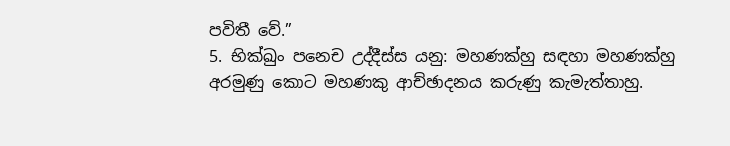පවිතී වේ.”
5. භික්‍ඛුං පනෙච උද්දීස්‍ස යනු: මහණක්හු සඳහා මහණක්හු අරමුණු කොට මහණකු ආච්ඡාදනය කරුණු කැමැත්තාහු.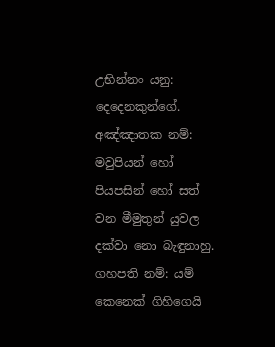උභින්නං යනු: දෙදෙනකුන්ගේ.
අඤ්ඤාතක නම්: මවුපියන් හෝ පියපසින් හෝ සත් වන මීමුතුන් යුවල දක්වා නො බැඳුනාහු.
ගහපති නම්: යම් කෙනෙක් ගිහිගෙයි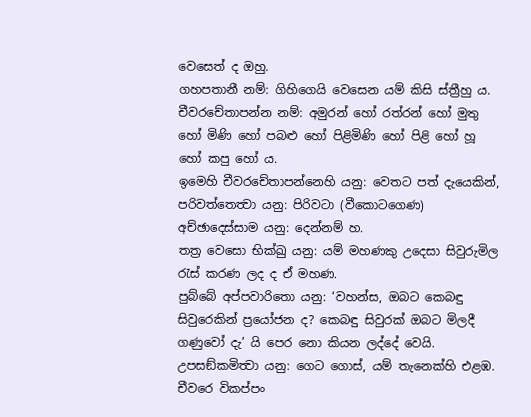වෙසෙත් ද ඔහු.
ගහපතානී නම්: ගිහිගෙයි වෙසෙන යම් කිසි ස්ත්‍රීහු ය.
චීවරචේතාපන්න නම්: අමුරන් හෝ රත්රන් හෝ මුතු හෝ මිණි හෝ පබළු හෝ පිළිමිණි හෝ පිළි හෝ හූ හෝ කපු හෝ ය.
ඉමෙහි චීවරචේතාපන්නෙහි යනු: වෙතට පත් දැයෙකින්, පරිවත්තෙත්‍වා යනු: පිරිවටා (වීකොටගෙණ)
අච්ඡාදෙස්සාම යනු: දෙන්නම් හ.
තත්‍ර වෙසො භික්‍ඛු යනු: යම් මහණකු උදෙසා සිවුරුමිල රැස් කරණ ලද ද ඒ මහණ.
පුබ්බේ අප්පවාරිතො යනු: ‘වහන්ස, ඔබට කෙබඳු සිවුරෙකින් ප්‍රයෝජන ද? කෙබඳු සිවුරක් ඔබට මිලදී ගණුවෝ දැ’ යි පෙර නො කියන ලද්දේ වෙයි.
උපසඞ්කමිත්‍වා යනු: ගෙට ගොස්, යම් තැනෙක්හි එළඹ.
චීවරෙ විකප්පං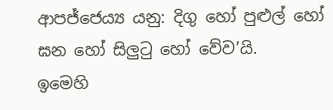ආපජ්ජෙය්‍ය යනු: දිගු හෝ පුළුල් හෝ ඝන හෝ සිලුටු හෝ වේව’යි.
ඉමෙහි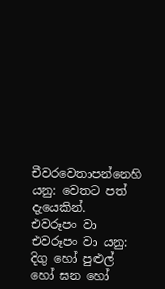චීවරවෙතාපන්නෙහි යනු: වෙතට පත් දැයෙකින්.
එවරූපං වා එවරූපං වා යනු: දිගු හෝ පුළුල් හෝ ඝන හෝ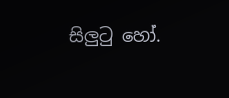සිලුටු හෝ.